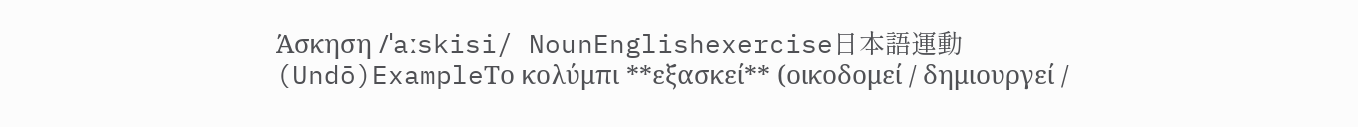Άσκηση /ˈaːskisi/ NounEnglishexercise日本語運動 (Undō)ExampleΤο κολύμπι **εξασκεί** (οικοδομεί / δημιουργεί /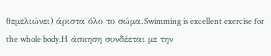θεμελιώνει) άριστα όλο το σώμα.Swimming is excellent exercise for the whole body.Η άσκηση συνδέεται με την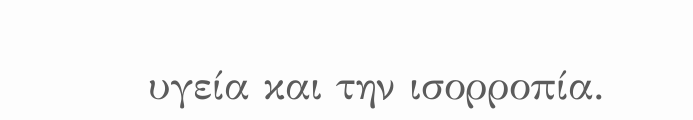υγεία και την ισορροπία.